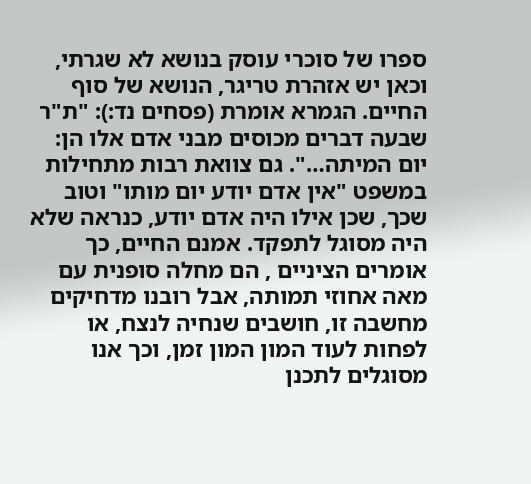ספרו של סוכרי עוסק בנושא לא שגרתי, וכאן יש אזהרת טריגר, הנושא של סוף החיים. הגמרא אומרת (פסחים נד:): "ת"ר שבעה דברים מכוסים מבני אדם אלו הן: יום המיתה…". גם צוואת רבות מתחילות במשפט "אין אדם יודע יום מותו" וטוב שכך, שכן אילו היה אדם יודע, כנראה שלא היה מסוגל לתפקד. אמנם החיים, כך אומרים הציניים , הם מחלה סופנית עם מאה אחוזי תמותה, אבל רובנו מדחיקים מחשבה זו, חושבים שנחיה לנצח, או לפחות לעוד המון המון זמן, וכך אנו מסוגלים לתכנן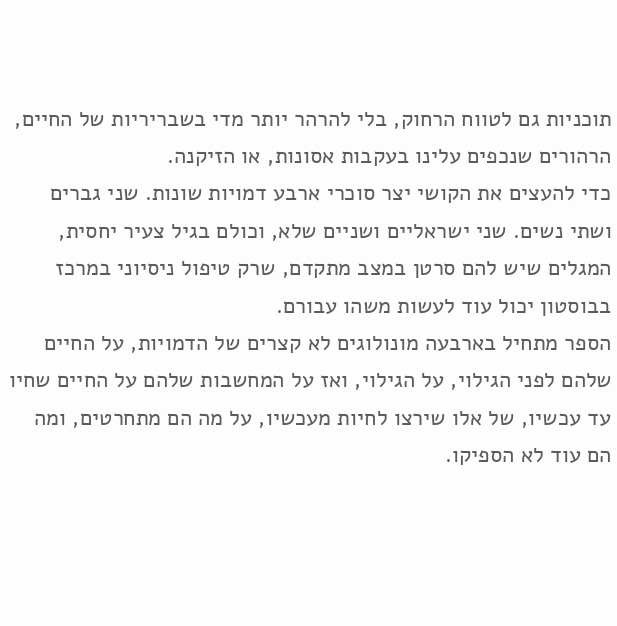תוכניות גם לטווח הרחוק, בלי להרהר יותר מדי בשבריריות של החיים, הרהורים שנכפים עלינו בעקבות אסונות, או הזיקנה.
כדי להעצים את הקושי יצר סוכרי ארבע דמויות שונות. שני גברים ושתי נשים. שני ישראליים ושניים שלא, וכולם בגיל צעיר יחסית, המגלים שיש להם סרטן במצב מתקדם, שרק טיפול ניסיוני במרכז בבוסטון יכול עוד לעשות משהו עבורם.
הספר מתחיל בארבעה מונולוגים לא קצרים של הדמויות, על החיים שלהם לפני הגילוי, על הגילוי, ואז על המחשבות שלהם על החיים שחיו עד עכשיו, של אלו שירצו לחיות מעכשיו, על מה הם מתחרטים, ומה הם עוד לא הספיקו.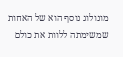מונולוג נוסף הוא של האחות שמשימתה ללוות את כולם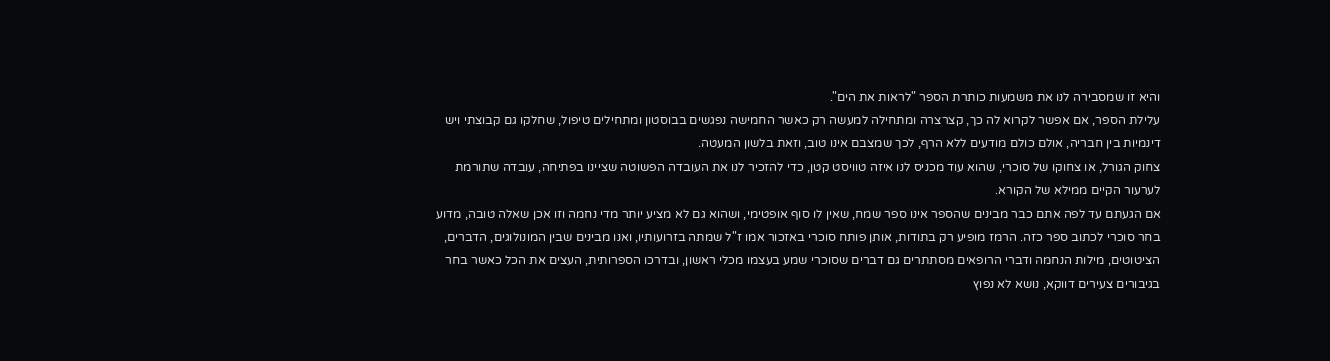והיא זו שמסבירה לנו את משמעות כותרת הספר "לראות את הים".
עלילת הספר, אם אפשר לקרוא לה כך, קצרצרה ומתחילה למעשה רק כאשר החמישה נפגשים בבוסטון ומתחילים טיפול, שחלקו גם קבוצתי ויש דינמיות בין חבריה, אולם כולם מודעים ללא הרף, לכך שמצבם אינו טוב, וזאת בלשון המעטה.
צחוק הגורל, או צחוקו של סוכרי, שהוא עוד מכניס לנו איזה טוויסט קטן, כדי להזכיר לנו את העובדה הפשוטה שציינו בפתיחה, עובדה שתורמת לערעור הקיים ממילא של הקורא.
אם הגעתם עד לפה אתם כבר מבינים שהספר אינו ספר שמח, שאין לו סוף אופטימי, ושהוא גם לא מציע יותר מדי נחמה וזו אכן שאלה טובה, מדוע בחר סוכרי לכתוב ספר כזה. הרמז מופיע רק בתודות, אותן פותח סוכרי באזכור אמו ז"ל שמתה בזרועותיו, ואנו מבינים שבין המונולוגים, הדברים, הציטוטים, מילות הנחמה ודברי הרופאים מסתתרים גם דברים שסוכרי שמע בעצמו מכלי ראשון, ובדרכו הספרותית, העצים את הכל כאשר בחר בגיבורים צעירים דווקא, נושא לא נפוץ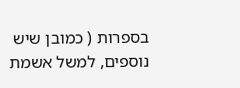בספרות ( כמובן שיש נוספים, למשל אשמת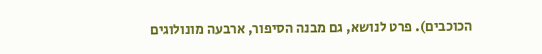הכוכבים). פרט לנושא, גם מבנה הסיפור, ארבעה מונולוגים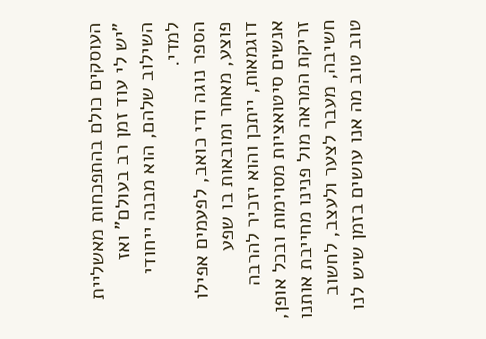העוסקים כולם בהתפכחות מאשליית "יש לי עוד זמן רב בעולם" ואז השילוב שלהם, הוא מבנה ייחודי למדי.
הספר נוגה ודי כואב, לפעמים אפילו פוצע, מאחר ומובאות בו שפע דוגמאות, ייתכן והוא יזכיר להרבה אנשים סיטואציות מסוימות ובכל אופן, זריקת המראה מול פנינו מחייבת אותנו חשיבה, מעבר לצער ולעצב, לחשוב טוב טוב מה אנו עושים בזמן שיש לנו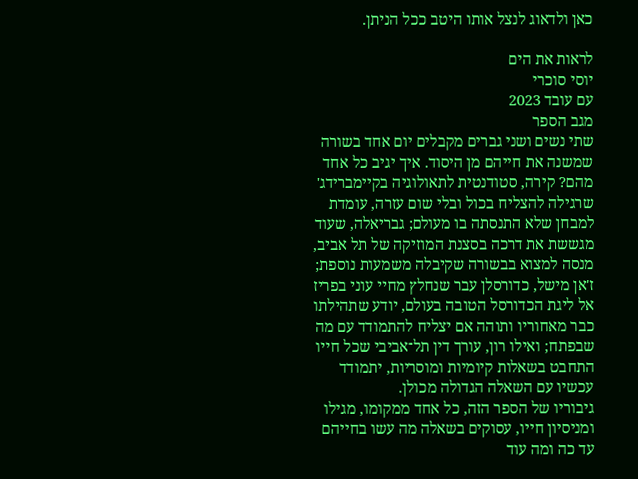כאן ולדאוג לנצל אותו היטב ככל הניתן.

לראות את הים
יוסי סוכרי
עם עובד 2023
מגב הספר
שתי נשים ושני גברים מקבלים יום אחד בשורה שמשנה את חייהם מן היסוד. איך יגיב כל אחד מהם? קירה, סטודנטית לתאולוגיה בקיימברידג' שרגילה להצליח בכול ובלי שום עזרה, עומדת למבחן שלא התנסתה בו מעולם; גבריאלה, שעוד מגששת את דרכה בסצנת המוזיקה של תל אביב, מנסה למצוא בבשורה שקיבלה משמעות נוספת; ז'אן מישל, כדורסלן עבר שנחלץ מחיי עוני בפריז אל ליגת הכדורסל הטובה בעולם, יודע שתהילתו כבר מאחוריו ותוהה אם יצליח להתמודד עם מה שבפתח; ואילו רון, עורך דין תל־אביבי שכל חייו התחבט בשאלות קיומיות ומוסריות, יתמודד עכשיו עם השאלה הגדולה מכולן.
גיבוריו של הספר הזה, כל אחד ממקומו, מגילו ומניסיון חייו, עסוקים בשאלה מה עשו בחייהם עד כה ומה עוד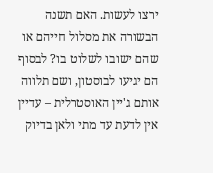ירצו לעשות. האם תשנה הבשורה את מסלול חייהם או שהם ישובו לשלוט בו? לבסוף הם יגיעו לבוסטון, ושם תלווה אותם ג'יין האוסטרלית – עדיין אין לדעת עד מתי ולאן בדיוק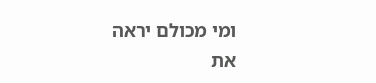ומי מכולם יראה את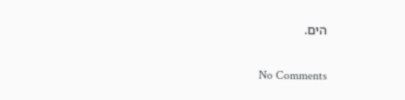הים.

No Comments